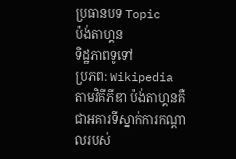ប្រធានបទ Topic
ប៉ង់តាហ្គន
ទិដ្ឋភាពទូទៅ
ប្រភព: Wikipedia
តាមវិគីភីឌា ប៉ង់តាហ្គនគឺជាអគារទីស្នាក់ការកណ្តាលរបស់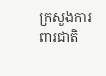ក្រសួងការពារជាតិ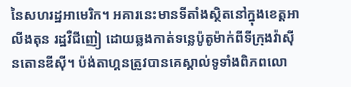នៃសហរដ្ឋអាមេរិក។ អគារនេះមានទីតាំងស្ថិតនៅក្នុងខេត្តអាលីងតុន រដ្ឋវឺជីញៀ ដោយឆ្លងកាត់ទន្លេប៉ូតូម៉ាក់ពីទីក្រុងវ៉ាស៊ីនតោនឌីស៊ី។ ប៉ង់តាហ្គនត្រូវបានគេស្គាល់ទូទាំងពិភពលោ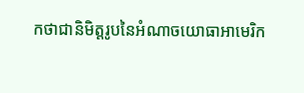កថាជានិមិត្តរូបនៃអំណាចយោធាអាមេរិក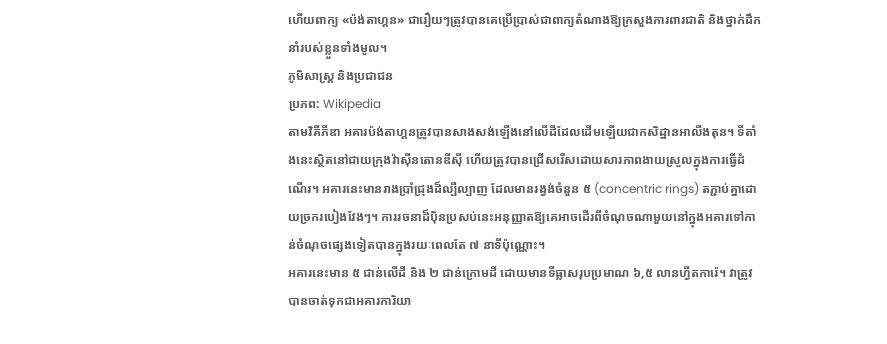ហើយពាក្យ «ប៉ង់តាហ្គន» ជារឿយៗត្រូវបានគេប្រើប្រាស់ជាពាក្យតំណាងឱ្យក្រសួងការពារជាតិ និងថ្នាក់ដឹកនាំរបស់ខ្លួនទាំងមូល។
ភូមិសាស្ត្រ និងប្រជាជន
ប្រភព: Wikipedia
តាមវិគីភីឌា អគារប៉ង់តាហ្គនត្រូវបានសាងសង់ឡើងនៅលើដីដែលដើមឡើយជាកសិដ្ឋានអាលីងតុន។ ទីតាំងនេះស្ថិតនៅជាយក្រុងវ៉ាស៊ីនតោនឌីស៊ី ហើយត្រូវបានជ្រើសរើសដោយសារភាពងាយស្រួលក្នុងការធ្វើដំណើរ។ អគារនេះមានរាងប្រាំជ្រុងដ៏ល្បីល្បាញ ដែលមានរង្វង់ចំនួន ៥ (concentric rings) តភ្ជាប់គ្នាដោយច្រករបៀងវែងៗ។ ការរចនាដ៏ប៉ិនប្រសប់នេះអនុញ្ញាតឱ្យគេអាចដើរពីចំណុចណាមួយនៅក្នុងអគារទៅកាន់ចំណុចផ្សេងទៀតបានក្នុងរយៈពេលតែ ៧ នាទីប៉ុណ្ណោះ។
អគារនេះមាន ៥ ជាន់លើដី និង ២ ជាន់ក្រោមដី ដោយមានទីធ្លាសរុបប្រមាណ ៦,៥ លានហ្វីតការ៉េ។ វាត្រូវបានចាត់ទុកជាអគារការិយា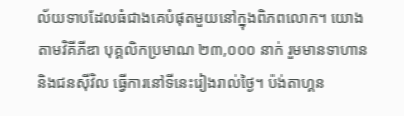ល័យទាបដែលធំជាងគេបំផុតមួយនៅក្នុងពិភពលោក។ យោងតាមវិគីភីឌា បុគ្គលិកប្រមាណ ២៣,០០០ នាក់ រួមមានទាហាននិងជនស៊ីវិល ធ្វើការនៅទីនេះរៀងរាល់ថ្ងៃ។ ប៉ង់តាហ្គន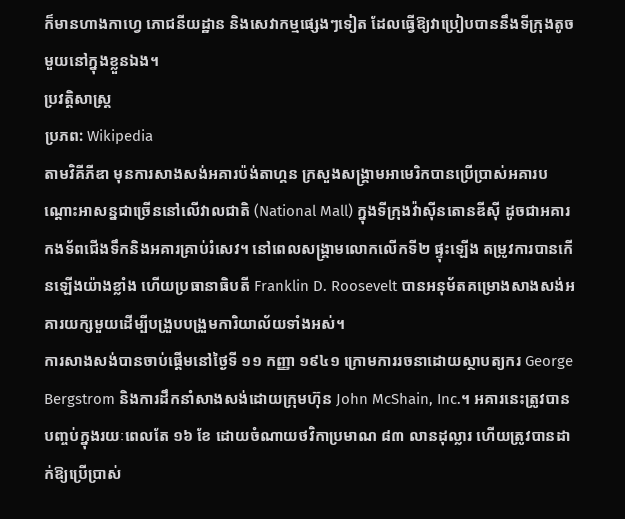ក៏មានហាងកាហ្វេ ភោជនីយដ្ឋាន និងសេវាកម្មផ្សេងៗទៀត ដែលធ្វើឱ្យវាប្រៀបបាននឹងទីក្រុងតូចមួយនៅក្នុងខ្លួនឯង។
ប្រវត្តិសាស្ត្រ
ប្រភព: Wikipedia
តាមវិគីភីឌា មុនការសាងសង់អគារប៉ង់តាហ្គន ក្រសួងសង្គ្រាមអាមេរិកបានប្រើប្រាស់អគារបណ្តោះអាសន្នជាច្រើននៅលើវាលជាតិ (National Mall) ក្នុងទីក្រុងវ៉ាស៊ីនតោនឌីស៊ី ដូចជាអគារកងទ័ពជើងទឹកនិងអគារគ្រាប់រំសេវ។ នៅពេលសង្គ្រាមលោកលើកទី២ ផ្ទុះឡើង តម្រូវការបានកើនឡើងយ៉ាងខ្លាំង ហើយប្រធានាធិបតី Franklin D. Roosevelt បានអនុម័តគម្រោងសាងសង់អគារយក្សមួយដើម្បីបង្រួបបង្រួមការិយាល័យទាំងអស់។
ការសាងសង់បានចាប់ផ្តើមនៅថ្ងៃទី ១១ កញ្ញា ១៩៤១ ក្រោមការរចនាដោយស្ថាបត្យករ George Bergstrom និងការដឹកនាំសាងសង់ដោយក្រុមហ៊ុន John McShain, Inc.។ អគារនេះត្រូវបានបញ្ចប់ក្នុងរយៈពេលតែ ១៦ ខែ ដោយចំណាយថវិកាប្រមាណ ៨៣ លានដុល្លារ ហើយត្រូវបានដាក់ឱ្យប្រើប្រាស់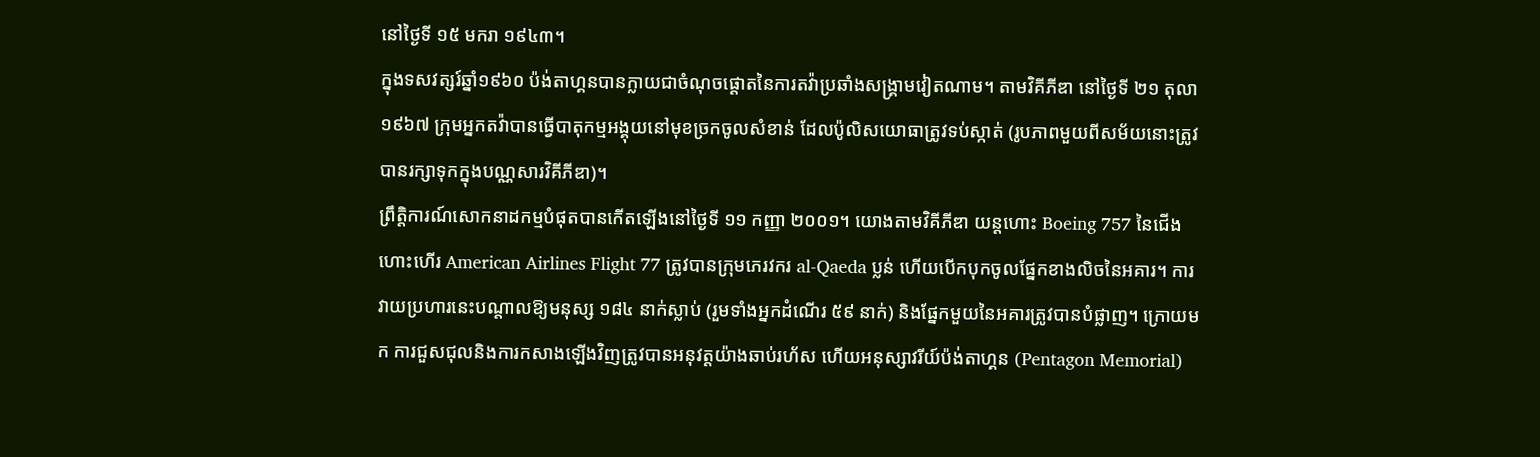នៅថ្ងៃទី ១៥ មករា ១៩៤៣។
ក្នុងទសវត្សរ៍ឆ្នាំ១៩៦០ ប៉ង់តាហ្គនបានក្លាយជាចំណុចផ្ដោតនៃការតវ៉ាប្រឆាំងសង្គ្រាមវៀតណាម។ តាមវិគីភីឌា នៅថ្ងៃទី ២១ តុលា ១៩៦៧ ក្រុមអ្នកតវ៉ាបានធ្វើបាតុកម្មអង្គុយនៅមុខច្រកចូលសំខាន់ ដែលប៉ូលិសយោធាត្រូវទប់ស្កាត់ (រូបភាពមួយពីសម័យនោះត្រូវបានរក្សាទុកក្នុងបណ្ណសារវិគីភីឌា)។
ព្រឹត្តិការណ៍សោកនាដកម្មបំផុតបានកើតឡើងនៅថ្ងៃទី ១១ កញ្ញា ២០០១។ យោងតាមវិគីភីឌា យន្តហោះ Boeing 757 នៃជើងហោះហើរ American Airlines Flight 77 ត្រូវបានក្រុមភេរវករ al-Qaeda ប្លន់ ហើយបើកបុកចូលផ្នែកខាងលិចនៃអគារ។ ការវាយប្រហារនេះបណ្តាលឱ្យមនុស្ស ១៨៤ នាក់ស្លាប់ (រួមទាំងអ្នកដំណើរ ៥៩ នាក់) និងផ្នែកមួយនៃអគារត្រូវបានបំផ្លាញ។ ក្រោយមក ការជួសជុលនិងការកសាងឡើងវិញត្រូវបានអនុវត្តយ៉ាងឆាប់រហ័ស ហើយអនុស្សាវរីយ៍ប៉ង់តាហ្គន (Pentagon Memorial)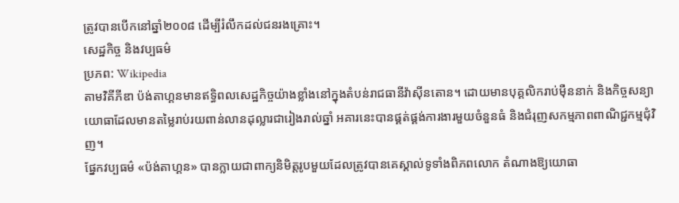ត្រូវបានបើកនៅឆ្នាំ២០០៨ ដើម្បីរំលឹកដល់ជនរងគ្រោះ។
សេដ្ឋកិច្ច និងវប្បធម៌
ប្រភព: Wikipedia
តាមវិគីភីឌា ប៉ង់តាហ្គនមានឥទ្ធិពលសេដ្ឋកិច្ចយ៉ាងខ្លាំងនៅក្នុងតំបន់រាជធានីវ៉ាស៊ីនតោន។ ដោយមានបុគ្គលិករាប់ម៉ឺននាក់ និងកិច្ចសន្យាយោធាដែលមានតម្លៃរាប់រយពាន់លានដុល្លារជារៀងរាល់ឆ្នាំ អគារនេះបានផ្គត់ផ្គង់ការងារមួយចំនួនធំ និងជំរុញសកម្មភាពពាណិជ្ជកម្មជុំវិញ។
ផ្នែកវប្បធម៌ «ប៉ង់តាហ្គន» បានក្លាយជាពាក្យនិមិត្តរូបមួយដែលត្រូវបានគេស្គាល់ទូទាំងពិភពលោក តំណាងឱ្យយោធា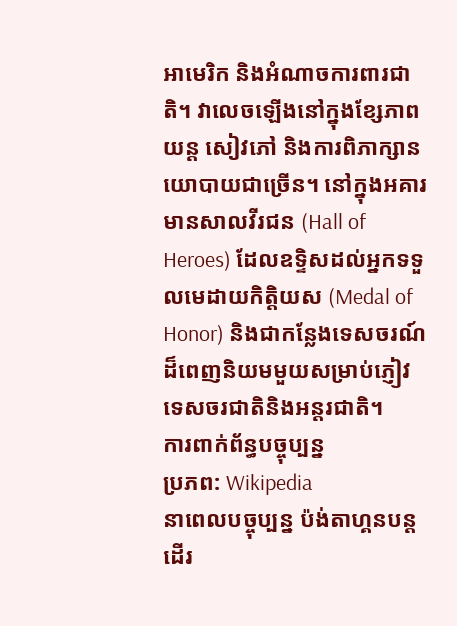អាមេរិក និងអំណាចការពារជាតិ។ វាលេចឡើងនៅក្នុងខ្សែភាពយន្ត សៀវភៅ និងការពិភាក្សានយោបាយជាច្រើន។ នៅក្នុងអគារមានសាលវីរជន (Hall of Heroes) ដែលឧទ្ទិសដល់អ្នកទទួលមេដាយកិត្តិយស (Medal of Honor) និងជាកន្លែងទេសចរណ៍ដ៏ពេញនិយមមួយសម្រាប់ភ្ញៀវទេសចរជាតិនិងអន្តរជាតិ។
ការពាក់ព័ន្ធបច្ចុប្បន្ន
ប្រភព: Wikipedia
នាពេលបច្ចុប្បន្ន ប៉ង់តាហ្គនបន្តដើរ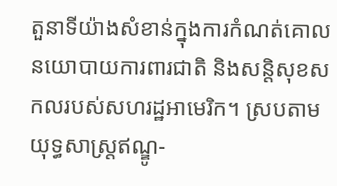តួនាទីយ៉ាងសំខាន់ក្នុងការកំណត់គោលនយោបាយការពារជាតិ និងសន្តិសុខសកលរបស់សហរដ្ឋអាមេរិក។ ស្របតាមយុទ្ធសាស្ត្រឥណ្ឌូ-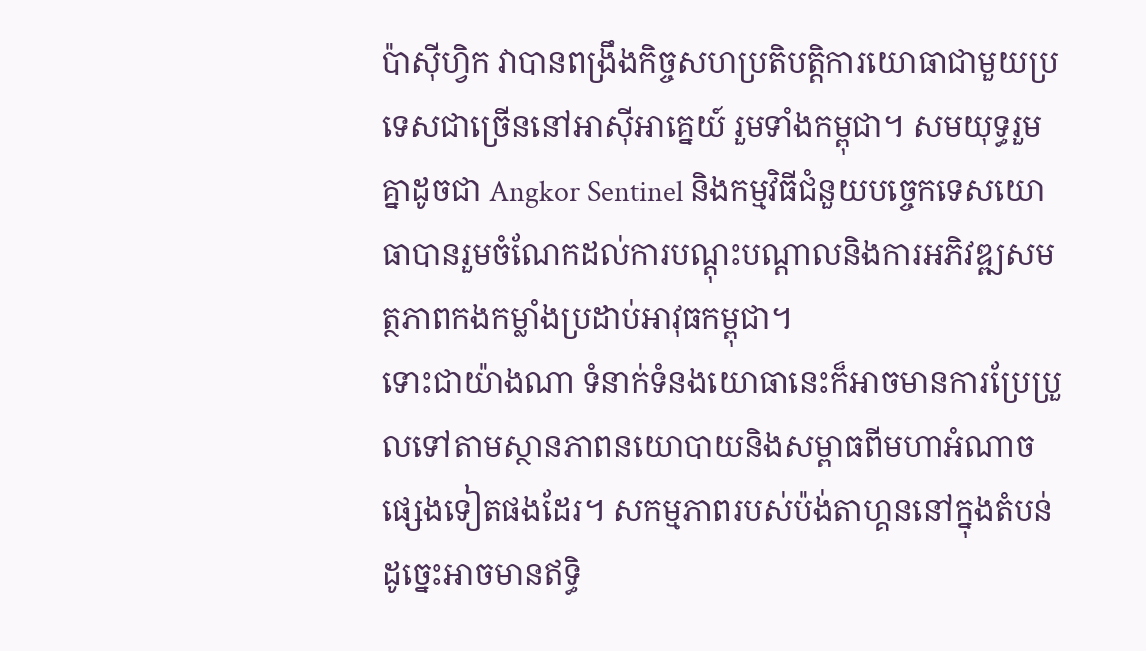ប៉ាស៊ីហ្វិក វាបានពង្រឹងកិច្ចសហប្រតិបត្តិការយោធាជាមួយប្រទេសជាច្រើននៅអាស៊ីអាគ្នេយ៍ រួមទាំងកម្ពុជា។ សមយុទ្ធរួមគ្នាដូចជា Angkor Sentinel និងកម្មវិធីជំនួយបច្ចេកទេសយោធាបានរួមចំណែកដល់ការបណ្តុះបណ្តាលនិងការអភិវឌ្ឍសមត្ថភាពកងកម្លាំងប្រដាប់អាវុធកម្ពុជា។
ទោះជាយ៉ាងណា ទំនាក់ទំនងយោធានេះក៏អាចមានការប្រែប្រួលទៅតាមស្ថានភាពនយោបាយនិងសម្ពាធពីមហាអំណាចផ្សេងទៀតផងដែរ។ សកម្មភាពរបស់ប៉ង់តាហ្គននៅក្នុងតំបន់ដូច្នេះអាចមានឥទ្ធិ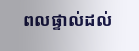ពលផ្ទាល់ដល់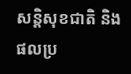សន្តិសុខជាតិ និងផលប្រ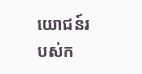យោជន៍របស់ក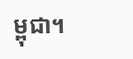ម្ពុជា។